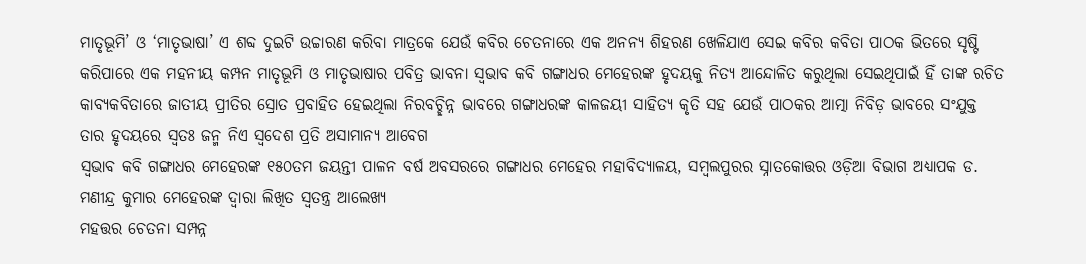ମାତୃଭୂମି’ ଓ ‘ମାତୃଭାଷା’ ଏ ଶବ୍ଦ ଦୁଇଟି ଉଚ୍ଚାରଣ କରିବା ମାତ୍ରକେ ଯେଉଁ କବିର ଚେତନାରେ ଏକ ଅନନ୍ୟ ଶିହରଣ ଖେଳିଯାଏ ସେଇ କବିର କବିତା ପାଠକ ଭିତରେ ସୃଷ୍ଟି କରିପାରେ ଏକ ମହନୀୟ କମ୍ପନ ମାତୃଭୂମି ଓ ମାତୃଭାଷାର ପବିତ୍ର ଭାବନା ସ୍ବଭାବ କବି ଗଙ୍ଗାଧର ମେହେରଙ୍କ ହୃଦୟକୁ ନିତ୍ୟ ଆନ୍ଦୋଳିତ କରୁଥିଲା ସେଇଥିପାଇଁ ହିଁ ତାଙ୍କ ରଚିତ କାବ୍ୟକବିତାରେ ଜାତୀୟ ପ୍ରୀତିର ସ୍ରୋତ ପ୍ରବାହିତ ହେଇଥିଲା ନିରବଚ୍ଛିନ୍ନ ଭାବରେ ଗଙ୍ଗାଧରଙ୍କ କାଳଜୟୀ ସାହିତ୍ୟ କୃତି ସହ ଯେଉଁ ପାଠକର ଆତ୍ମା ନିବିଡ଼ ଭାବରେ ସଂଯୁକ୍ତ ତାର ହୃଦୟରେ ସ୍ବତଃ ଜନ୍ମ ନିଏ ସ୍ବଦେଶ ପ୍ରତି ଅସାମାନ୍ୟ ଆବେଗ
ସ୍ବଭାବ କବି ଗଙ୍ଗାଧର ମେହେରଙ୍କ ୧୫୦ତମ ଜୟନ୍ତୀ ପାଳନ ବର୍ଷ ଅବସରରେ ଗଙ୍ଗାଧର ମେହେର ମହାବିଦ୍ୟାଳୟ, ସମ୍ବଲପୁରର ସ୍ନାତକୋତ୍ତର ଓଡ଼ିଆ ବିଭାଗ ଅଧ୍ୟାପକ ଡ. ମଣୀନ୍ଦ୍ର କୁମାର ମେହେରଙ୍କ ଦ୍ବାରା ଲିଖିତ ସ୍ବତନ୍ତ୍ର ଆଲେଖ୍ୟ
ମହତ୍ତର ଚେତନା ସମ୍ପନ୍ନ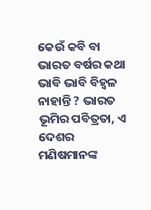କେଉଁ କବି ବା ଭାରତ ବର୍ଷର କଥା ଭାବି ଭାବି ବିହ୍ବଳ ନାହାନ୍ତି ? ଭାରତ ଭୂମିର ପବିତ୍ରତା, ଏ ଦେଶର ମଣିଷମାନଙ୍କ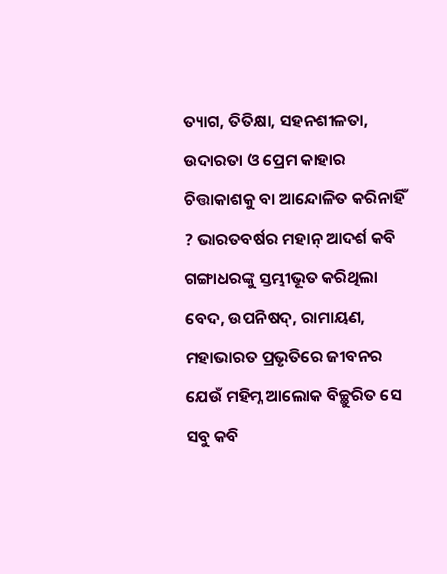ତ୍ୟାଗ, ତିତିକ୍ଷା, ସହନଶୀଳତା, ଉଦାରତା ଓ ପ୍ରେମ କାହାର ଚିତ୍ତାକାଶକୁ ବା ଆନ୍ଦୋଳିତ କରିନାହିଁ ? ଭାରତବର୍ଷର ମହାନ୍ ଆଦର୍ଶ କବି ଗଙ୍ଗାଧରଙ୍କୁ ସ୍ତମ୍ଭୀଭୂତ କରିଥିଲା ବେଦ, ଉପନିଷଦ୍, ରାମାୟଣ, ମହାଭାରତ ପ୍ରଭୃତିରେ ଜୀବନର ଯେଉଁ ମହିମ୍ନ ଆଲୋକ ବିଚ୍ଛୁରିତ ସେ ସବୁ କବି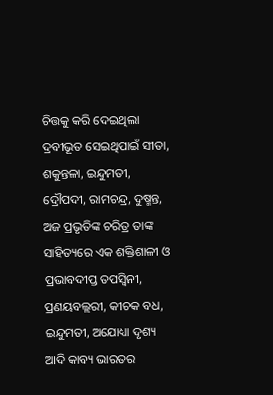ଚିତ୍ତକୁ କରି ଦେଇଥିଲା ଦ୍ରବୀଭୂତ ସେଇଥିପାଇଁ ସୀତା, ଶକୁନ୍ତଳା, ଇନ୍ଦୁମତୀ, ଦ୍ରୌପଦୀ, ରାମଚନ୍ଦ୍ର, ଦୁଷ୍ମନ୍ତ, ଅଜ ପ୍ରଭୃତିଙ୍କ ଚରିତ୍ର ତାଙ୍କ ସାହିତ୍ୟରେ ଏକ ଶକ୍ତିଶାଳୀ ଓ ପ୍ରଭାବଦୀପ୍ତ ତପସ୍ବିନୀ, ପ୍ରଣୟବଲ୍ଲରୀ, କୀଚକ ବଧ, ଇନ୍ଦୁମତୀ, ଅଯୋଧ୍ୟା ଦୃଶ୍ୟ ଆଦି କାବ୍ୟ ଭାରତର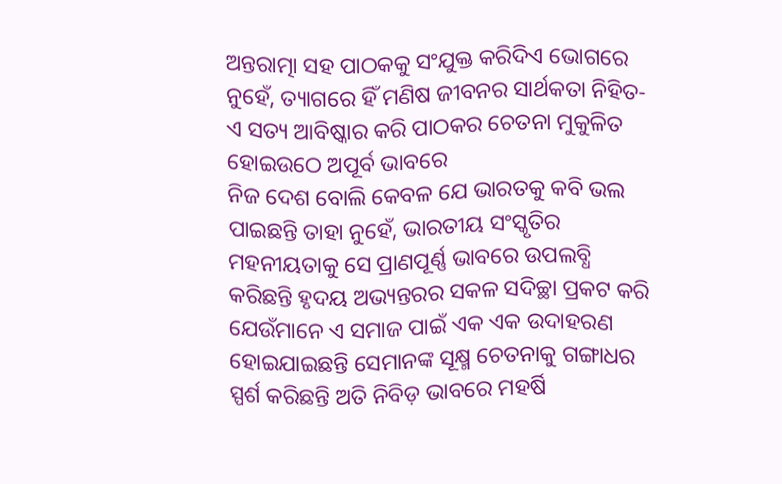ଅନ୍ତରାତ୍ମା ସହ ପାଠକକୁ ସଂଯୁକ୍ତ କରିଦିଏ ଭୋଗରେ ନୁହେଁ, ତ୍ୟାଗରେ ହିଁ ମଣିଷ ଜୀବନର ସାର୍ଥକତା ନିହିତ- ଏ ସତ୍ୟ ଆବିଷ୍କାର କରି ପାଠକର ଚେତନା ମୁକୁଳିତ ହୋଇଉଠେ ଅପୂର୍ବ ଭାବରେ
ନିଜ ଦେଶ ବୋଲି କେବଳ ଯେ ଭାରତକୁ କବି ଭଲ ପାଇଛନ୍ତି ତାହା ନୁହେଁ, ଭାରତୀୟ ସଂସ୍କୃତିର ମହନୀୟତାକୁ ସେ ପ୍ରାଣପୂର୍ଣ୍ଣ ଭାବରେ ଉପଲବ୍ଧି କରିଛନ୍ତି ହୃଦୟ ଅଭ୍ୟନ୍ତରର ସକଳ ସଦିଚ୍ଛା ପ୍ରକଟ କରି ଯେଉଁମାନେ ଏ ସମାଜ ପାଇଁ ଏକ ଏକ ଉଦାହରଣ ହୋଇଯାଇଛନ୍ତି ସେମାନଙ୍କ ସୂକ୍ଷ୍ମ ଚେତନାକୁ ଗଙ୍ଗାଧର ସ୍ପର୍ଶ କରିଛନ୍ତି ଅତି ନିବିଡ଼ ଭାବରେ ମହର୍ଷି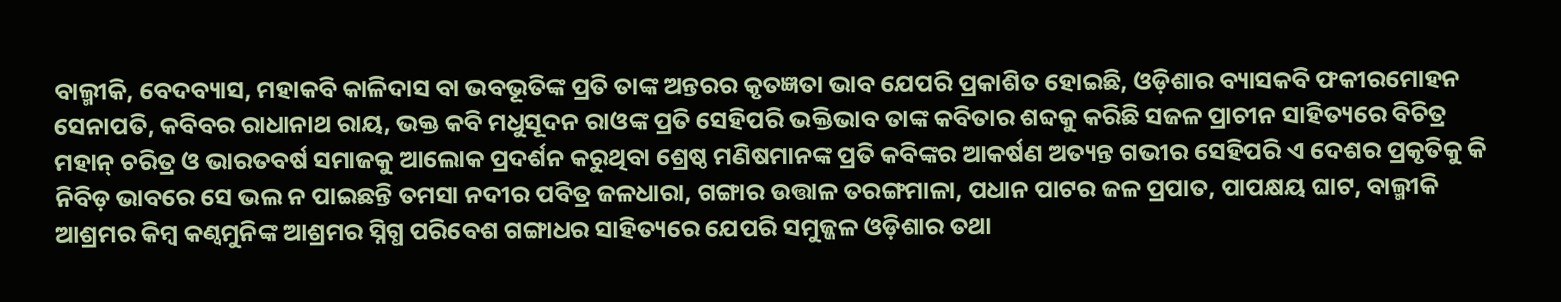ବାଲ୍ମୀକି, ବେଦବ୍ୟାସ, ମହାକବି କାଳିଦାସ ବା ଭବଭୂତିଙ୍କ ପ୍ରତି ତାଙ୍କ ଅନ୍ତରର କୃତଜ୍ଞତା ଭାବ ଯେପରି ପ୍ରକାଶିତ ହୋଇଛି, ଓଡ଼ିଶାର ବ୍ୟାସକବି ଫକୀରମୋହନ ସେନାପତି, କବିବର ରାଧାନାଥ ରାୟ, ଭକ୍ତ କବି ମଧୁସୂଦନ ରାଓଙ୍କ ପ୍ରତି ସେହିପରି ଭକ୍ତିଭାବ ତାଙ୍କ କବିତାର ଶବ୍ଦକୁ କରିଛି ସଜଳ ପ୍ରାଚୀନ ସାହିତ୍ୟରେ ବିଚିତ୍ର ମହାନ୍ ଚରିତ୍ର ଓ ଭାରତବର୍ଷ ସମାଜକୁ ଆଲୋକ ପ୍ରଦର୍ଶନ କରୁଥିବା ଶ୍ରେଷ୍ଠ ମଣିଷମାନଙ୍କ ପ୍ରତି କବିଙ୍କର ଆକର୍ଷଣ ଅତ୍ୟନ୍ତ ଗଭୀର ସେହିପରି ଏ ଦେଶର ପ୍ରକୃତିକୁ କି ନିବିଡ଼ ଭାବରେ ସେ ଭଲ ନ ପାଇଛନ୍ତି ତମସା ନଦୀର ପବିତ୍ର ଜଳଧାରା, ଗଙ୍ଗାର ଉତ୍ତାଳ ତରଙ୍ଗମାଳା, ପଧାନ ପାଟର ଜଳ ପ୍ରପାତ, ପାପକ୍ଷୟ ଘାଟ, ବାଲ୍ମୀକି ଆଶ୍ରମର କିମ୍ବ କଣ୍ବମୁନିଙ୍କ ଆଶ୍ରମର ସ୍ନିଗ୍ଧ ପରିବେଶ ଗଙ୍ଗାଧର ସାହିତ୍ୟରେ ଯେପରି ସମୁଜ୍ଜଳ ଓଡ଼ିଶାର ତଥା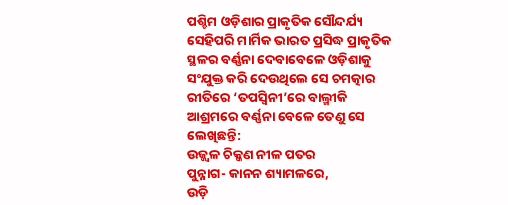ପଶ୍ଚିମ ଓଡ଼ିଶାର ପ୍ରାକୃତିକ ସୌନ୍ଦର୍ଯ୍ୟ ସେହିପରି ମାର୍ମିକ ଭାରତ ପ୍ରସିଦ୍ଧ ପ୍ରାକୃତିକ ସ୍ଥଳର ବର୍ଣ୍ଣନା ଦେବାବେଳେ ଓଡ଼ିଶାକୁ ସଂଯୁକ୍ତ କରି ଦେଉଥିଲେ ସେ ଚମତ୍କାର ରୀତିରେ ‘ତପସ୍ବିନୀ’ରେ ବାଲ୍ମୀକି ଆଶ୍ରମରେ ବର୍ଣ୍ଣନା ବେଳେ ତେଣୁ ସେ ଲେଖିଛନ୍ତି:
ଉଜ୍ଜ୍ବଳ ଚିକ୍କଣ ନୀଳ ପତର
ପୁନ୍ନାଗ- କାନନ ଶ୍ୟାମଳରେ,
ଉଡ଼ି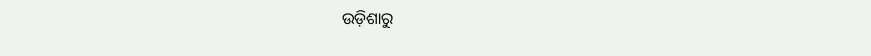ଉଡ଼ିଶାରୁ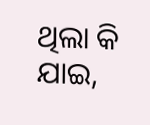ଥିଲା କି ଯାଇ,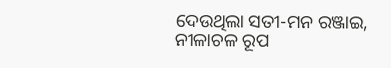ଦେଉଥିଲା ସତୀ-ମନ ରଞ୍ଜାଇ,
ନୀଳାଚଳ ରୂପ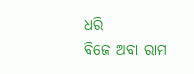ଧରି
ବିଜେ ଅବା ରାମ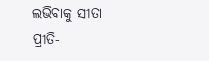ଲଭିବାକୁ ସୀତା
ପ୍ରୀତି-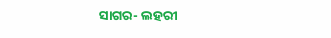ସାଗର- ଲହରୀ